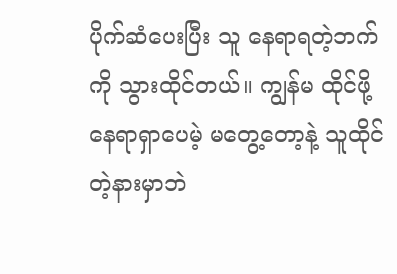ပိုက်ဆံပေးပြီး သူ နေရာရတဲ့ဘက်ကို သွားထိုင်တယ်။ ကျွန်မ ထိုင်ဖို့ နေရာရှာပေမဲ့ မတွေ့တော့နဲ့ သူထိုင်တဲ့နားမှာဘဲ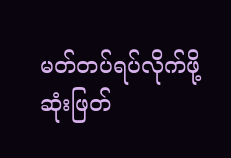မတ်တပ်ရပ်လိုက်ဖို့ ဆုံးဖြတ်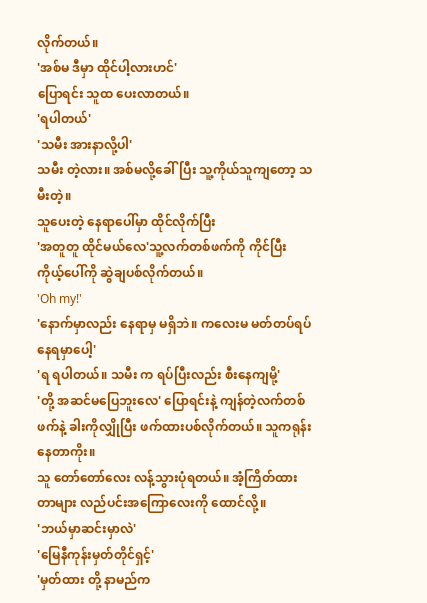လိုက်တယ်။
'အစ်မ ဒီမှာ ထိုင်ပါ့လားဟင်'
ပြောရင်း သူထ ပေးလာတယ်။
'ရပါတယ်'
'သမီး အားနာလို့ပါ'
သမီး တဲ့လား။ အစ်မလို့ခေါ်ပြီး သူ့ကိုယ်သူကျတော့ သမီးတဲ့။
သူပေးတဲ့ နေရာပေါ်မှာ ထိုင်လိုက်ပြီး
'အတူတူ ထိုင်မယ်လေ'သူ့လက်တစ်ဖက်ကို ကိုင်ပြီး ကိုယ့်ပေါ်ကို ဆွဲချပစ်လိုက်တယ်။
'Oh my!'
'နောက်မှာလည်း နေရာမှ မရှိဘဲ။ ကလေးမ မတ်တပ်ရပ်နေရမှာပေါ့'
'ရ ရပါတယ်။ သမီး က ရပ်ပြီးလည်း စီးနေကျမို့'
'တို့ အဆင်မပြေဘူးလေ' ပြောရင်းနဲ့ ကျန်တဲ့လက်တစ်ဖက်နဲ့ ခါးကိုလျှိုပြီး ဖက်ထားပစ်လိုက်တယ်။ သူကရုန်းနေတာကိုး။
သူ တော်တော်လေး လန့်သွားပုံရတယ်။ အံ့ကြိတ်ထားတာများ လည်ပင်းအကြောလေးကို ထောင်လို့။
'ဘယ်မှာဆင်းမှာလဲ'
'မြေနီကုန်းမှတ်တိုင်ရှင့်'
'မှတ်ထား တို့ နာမည်က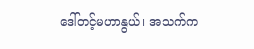ဒေါ်တင့်မဟာနွယ်၊ အသက်က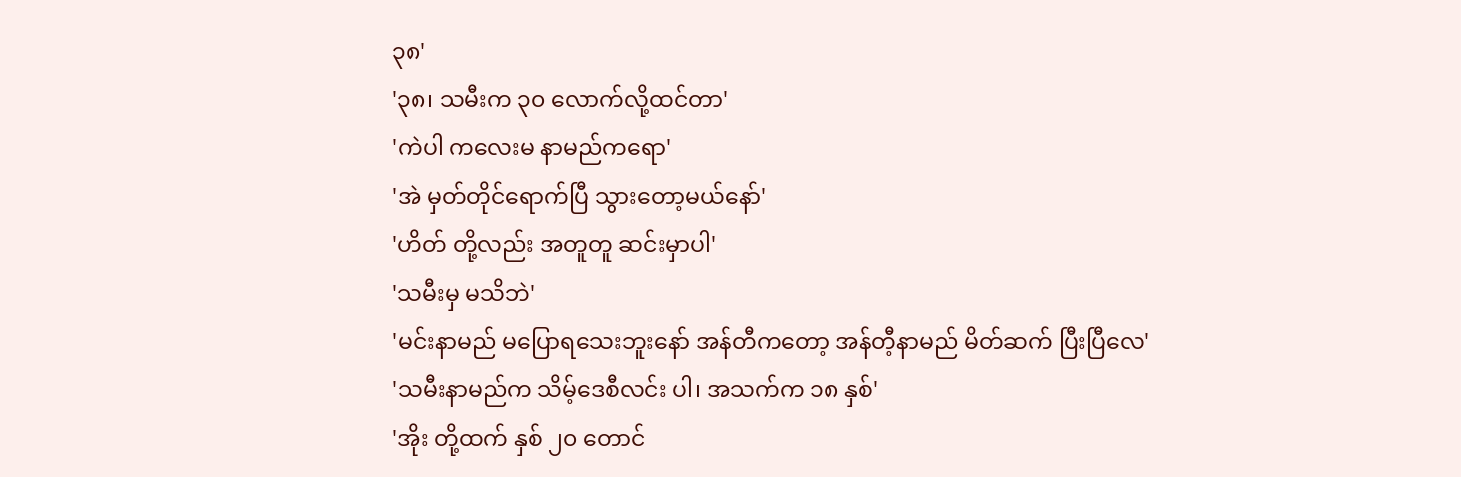၃၈'
'၃၈၊ သမီးက ၃၀ လောက်လို့ထင်တာ'
'ကဲပါ ကလေးမ နာမည်ကရော'
'အဲ မှတ်တိုင်ရောက်ပြီ သွားတော့မယ်နော်'
'ဟိတ် တို့လည်း အတူတူ ဆင်းမှာပါ'
'သမီးမှ မသိဘဲ'
'မင်းနာမည် မပြောရသေးဘူးနော် အန်တီကတော့ အန်တီ့နာမည် မိတ်ဆက် ပြီးပြီလေ'
'သမီးနာမည်က သိမ့်ဒေစီလင်း ပါ၊ အသက်က ၁၈ နှစ်'
'အိုး တို့ထက် နှစ် ၂၀ တောင်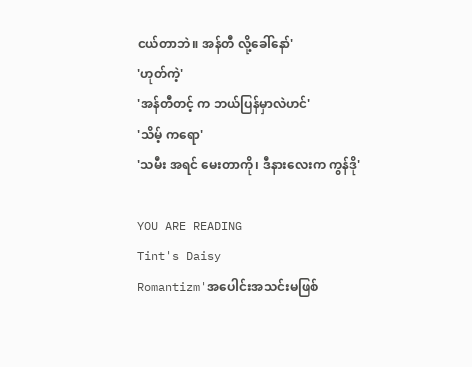ငယ်တာဘဲ။ အန်တီ လို့ခေါ်နော်'
'ဟုတ်ကဲ့'
'အန်တီတင့် က ဘယ်ပြန်မှာလဲဟင်'
'သိမ့် ကရော'
'သမီး အရင် မေးတာကို၊ ဒီနားလေးက ကွန်ဒို'

YOU ARE READING
Tint's Daisy
Romantizm'အပေါင်းအသင်းမဖြစ်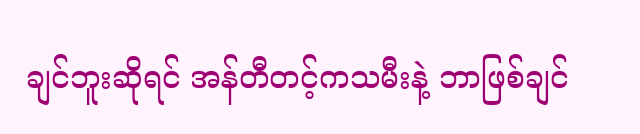ချင်ဘူးဆိုရင် အန်တီတင့်ကသမီးနဲ့ ဘာဖြစ်ချင်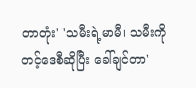တာတုံး' 'သမီးရဲ့မာမီ၊ သမီးကို တင့်ဒေစီဆိုပြီး ခေါ်ချင်တာ'